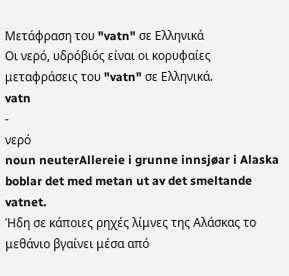Μετάφραση του "vatn" σε Ελληνικά
Οι νερό, υδρóβιóς είναι οι κορυφαίες μεταφράσεις του "vatn" σε Ελληνικά.
vatn
-
νερό
noun neuterAllereie i grunne innsjøar i Alaska boblar det med metan ut av det smeltande vatnet.
Ήδη σε κάποιες ρηχές λίμνες της Αλάσκας το μεθάνιο βγαίνει μέσα από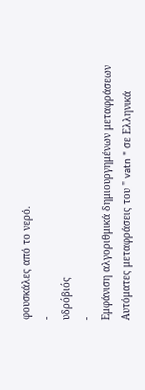φουσκάλες από το νερό.
-
υδρóβιóς
-
Εμφάνιση αλγοριθμικά δημιουργημένων μεταφράσεων
Αυτόματες μεταφράσεις του " vatn " σε Ελληνικά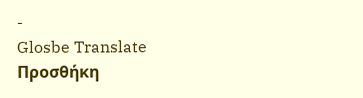-
Glosbe Translate
Προσθήκη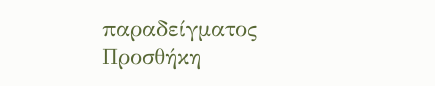παραδείγματος
Προσθήκη